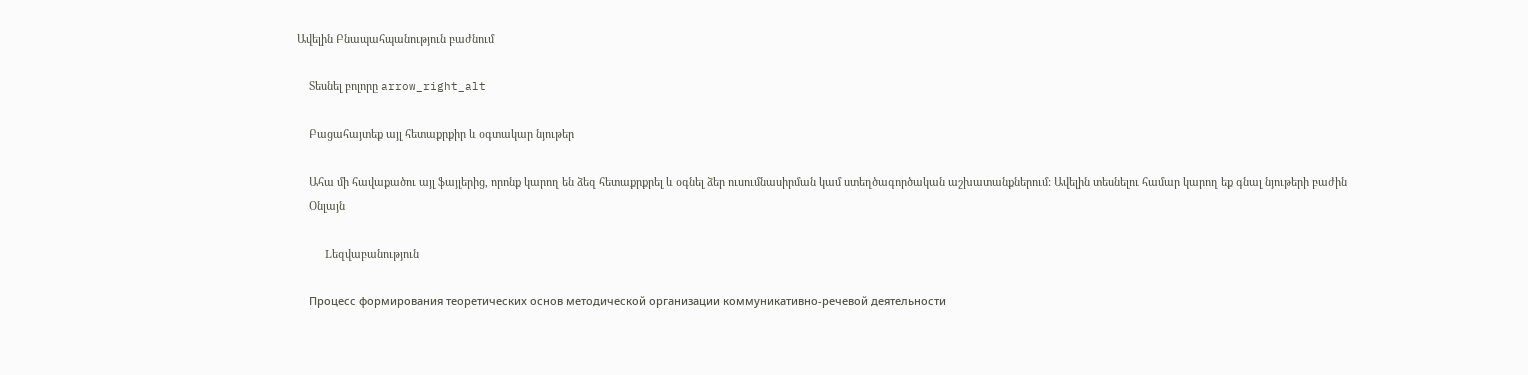Ավելին Բնապահպանություն բաժնում

    Տեսնել բոլորը arrow_right_alt

    Բացահայտեք այլ հետաքրքիր և օգտակար նյութեր

    Ահա մի հավաքածու այլ ֆայլերից, որոնք կարող են ձեզ հետաքրքրել և օգնել ձեր ուսումնասիրման կամ ստեղծագործական աշխատանքներում: Ավելին տեսնելու համար կարող եք գնալ նյութերի բաժին
    Օնլայն

    Lեզվաբանություն

    Процесс формирования теоретических основ методической организации коммуникативно-речевой деятельности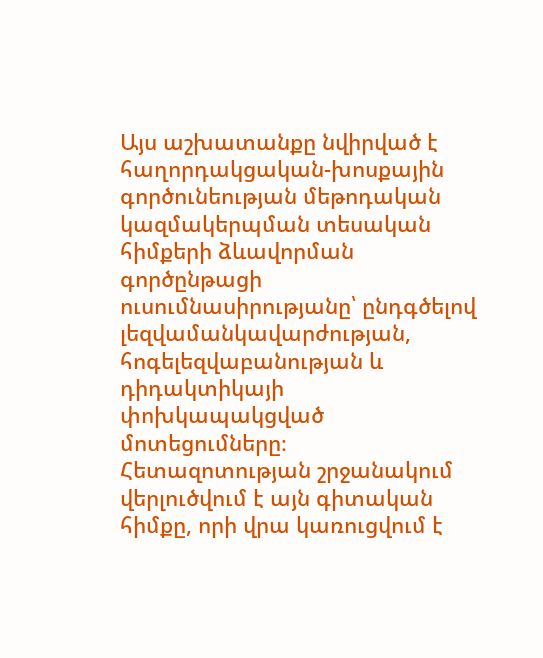Այս աշխատանքը նվիրված է հաղորդակցական-խոսքային գործունեության մեթոդական կազմակերպման տեսական հիմքերի ձևավորման գործընթացի ուսումնասիրությանը՝ ընդգծելով լեզվամանկավարժության, հոգելեզվաբանության և դիդակտիկայի փոխկապակցված մոտեցումները։ Հետազոտության շրջանակում վերլուծվում է այն գիտական հիմքը, որի վրա կառուցվում է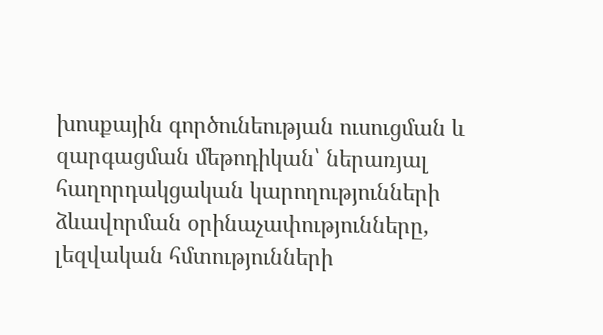խոսքային գործունեության ուսուցման և զարգացման մեթոդիկան՝ ներառյալ հաղորդակցական կարողությունների ձևավորման օրինաչափությունները, լեզվական հմտությունների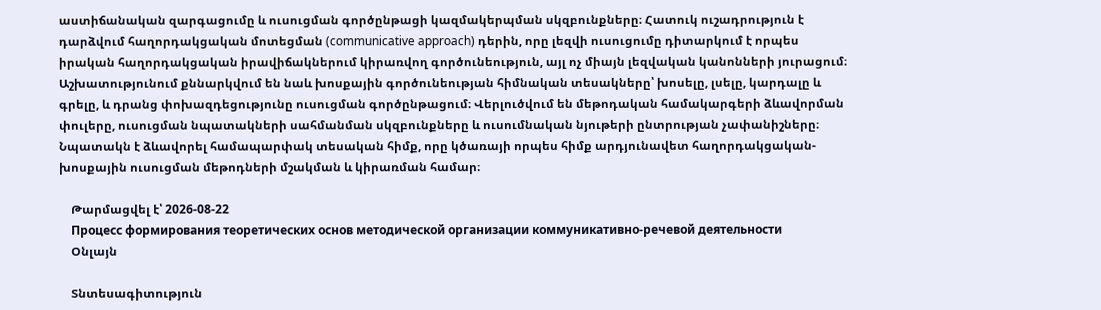աստիճանական զարգացումը և ուսուցման գործընթացի կազմակերպման սկզբունքները։ Հատուկ ուշադրություն է դարձվում հաղորդակցական մոտեցման (communicative approach) դերին, որը լեզվի ուսուցումը դիտարկում է որպես իրական հաղորդակցական իրավիճակներում կիրառվող գործունեություն, այլ ոչ միայն լեզվական կանոնների յուրացում։ Աշխատությունում քննարկվում են նաև խոսքային գործունեության հիմնական տեսակները՝ խոսելը, լսելը, կարդալը և գրելը, և դրանց փոխազդեցությունը ուսուցման գործընթացում։ Վերլուծվում են մեթոդական համակարգերի ձևավորման փուլերը, ուսուցման նպատակների սահմանման սկզբունքները և ուսումնական նյութերի ընտրության չափանիշները։ Նպատակն է ձևավորել համապարփակ տեսական հիմք, որը կծառայի որպես հիմք արդյունավետ հաղորդակցական-խոսքային ուսուցման մեթոդների մշակման և կիրառման համար։

    Թարմացվել է՝ 2026-08-22
    Процесс формирования теоретических основ методической организации коммуникативно-речевой деятельности
    Օնլայն

    Տնտեսագիտություն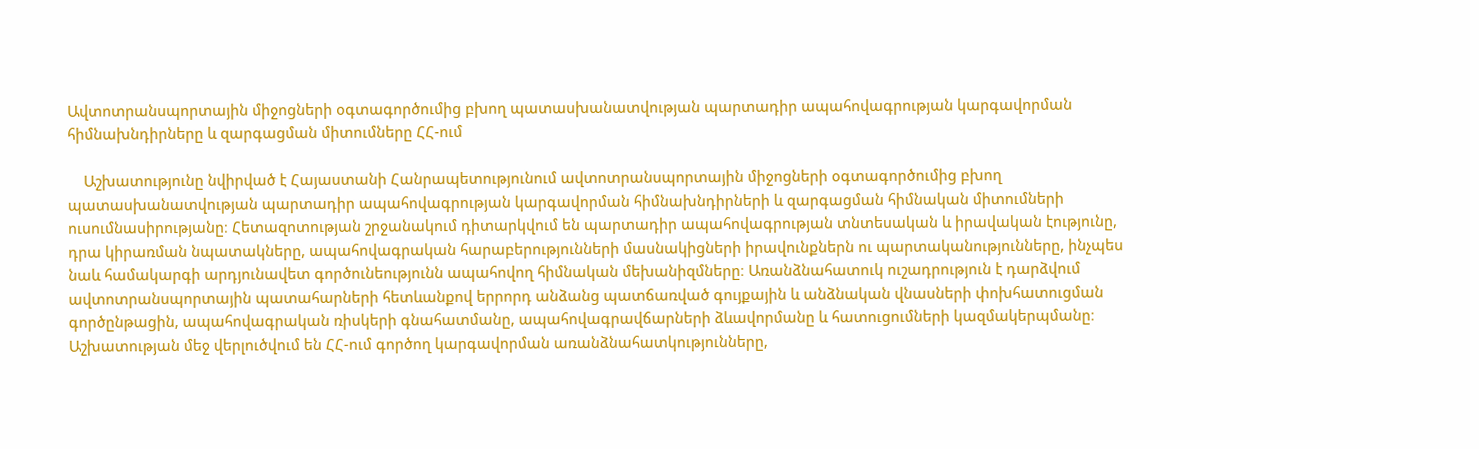Ավտոտրանսպորտային միջոցների օգտագործումից բխող պատասխանատվության պարտադիր ապահովագրության կարգավորման հիմնախնդիրները և զարգացման միտումները ՀՀ-ում

    Աշխատությունը նվիրված է Հայաստանի Հանրապետությունում ավտոտրանսպորտային միջոցների օգտագործումից բխող պատասխանատվության պարտադիր ապահովագրության կարգավորման հիմնախնդիրների և զարգացման հիմնական միտումների ուսումնասիրությանը։ Հետազոտության շրջանակում դիտարկվում են պարտադիր ապահովագրության տնտեսական և իրավական էությունը, դրա կիրառման նպատակները, ապահովագրական հարաբերությունների մասնակիցների իրավունքներն ու պարտականությունները, ինչպես նաև համակարգի արդյունավետ գործունեությունն ապահովող հիմնական մեխանիզմները։ Առանձնահատուկ ուշադրություն է դարձվում ավտոտրանսպորտային պատահարների հետևանքով երրորդ անձանց պատճառված գույքային և անձնական վնասների փոխհատուցման գործընթացին, ապահովագրական ռիսկերի գնահատմանը, ապահովագրավճարների ձևավորմանը և հատուցումների կազմակերպմանը։ Աշխատության մեջ վերլուծվում են ՀՀ-ում գործող կարգավորման առանձնահատկությունները,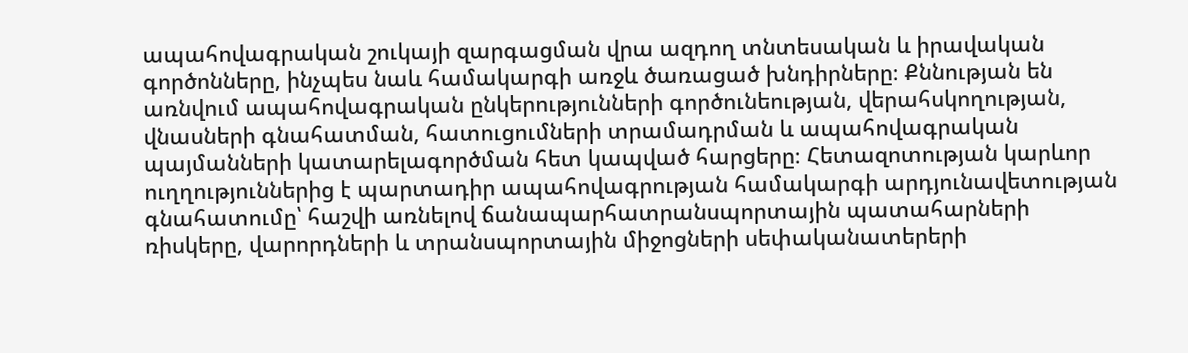ապահովագրական շուկայի զարգացման վրա ազդող տնտեսական և իրավական գործոնները, ինչպես նաև համակարգի առջև ծառացած խնդիրները։ Քննության են առնվում ապահովագրական ընկերությունների գործունեության, վերահսկողության, վնասների գնահատման, հատուցումների տրամադրման և ապահովագրական պայմանների կատարելագործման հետ կապված հարցերը։ Հետազոտության կարևոր ուղղություններից է պարտադիր ապահովագրության համակարգի արդյունավետության գնահատումը՝ հաշվի առնելով ճանապարհատրանսպորտային պատահարների ռիսկերը, վարորդների և տրանսպորտային միջոցների սեփականատերերի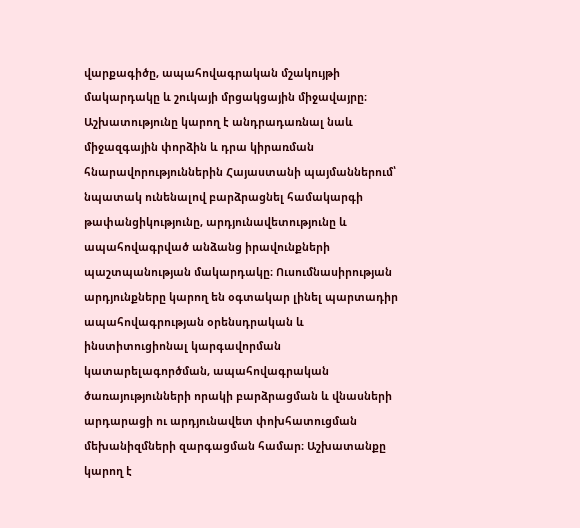վարքագիծը, ապահովագրական մշակույթի մակարդակը և շուկայի մրցակցային միջավայրը։ Աշխատությունը կարող է անդրադառնալ նաև միջազգային փորձին և դրա կիրառման հնարավորություններին Հայաստանի պայմաններում՝ նպատակ ունենալով բարձրացնել համակարգի թափանցիկությունը, արդյունավետությունը և ապահովագրված անձանց իրավունքների պաշտպանության մակարդակը։ Ուսումնասիրության արդյունքները կարող են օգտակար լինել պարտադիր ապահովագրության օրենսդրական և ինստիտուցիոնալ կարգավորման կատարելագործման, ապահովագրական ծառայությունների որակի բարձրացման և վնասների արդարացի ու արդյունավետ փոխհատուցման մեխանիզմների զարգացման համար։ Աշխատանքը կարող է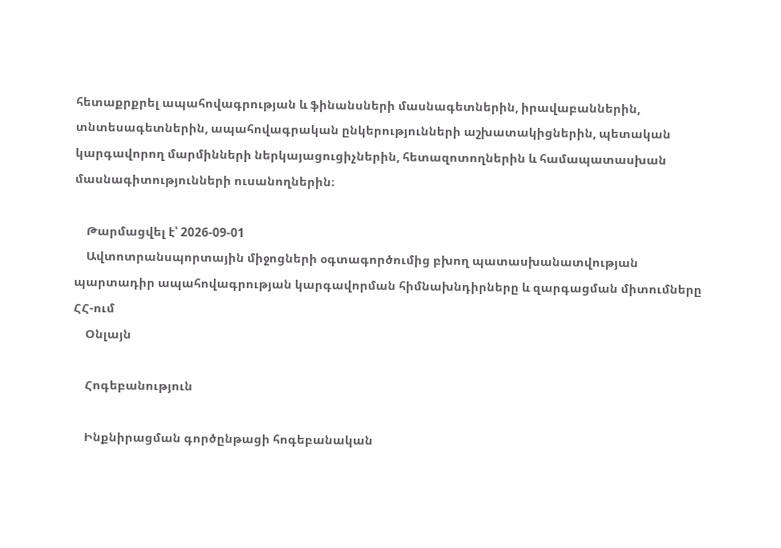հետաքրքրել ապահովագրության և ֆինանսների մասնագետներին, իրավաբաններին, տնտեսագետներին, ապահովագրական ընկերությունների աշխատակիցներին, պետական կարգավորող մարմինների ներկայացուցիչներին, հետազոտողներին և համապատասխան մասնագիտությունների ուսանողներին։

    Թարմացվել է՝ 2026-09-01
    Ավտոտրանսպորտային միջոցների օգտագործումից բխող պատասխանատվության պարտադիր ապահովագրության կարգավորման հիմնախնդիրները և զարգացման միտումները ՀՀ-ում
    Օնլայն

    Հոգեբանություն

    Ինքնիրացման գործընթացի հոգեբանական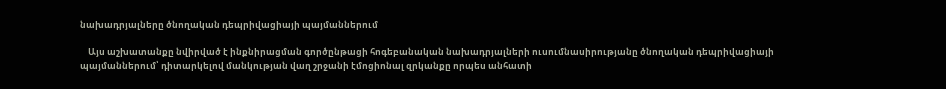նախադրյալները ծնողական դեպրիվացիայի պայմաններում

    Այս աշխատանքը նվիրված է ինքնիրացման գործընթացի հոգեբանական նախադրյալների ուսումնասիրությանը ծնողական դեպրիվացիայի պայմաններում՝ դիտարկելով մանկության վաղ շրջանի էմոցիոնալ զրկանքը որպես անհատի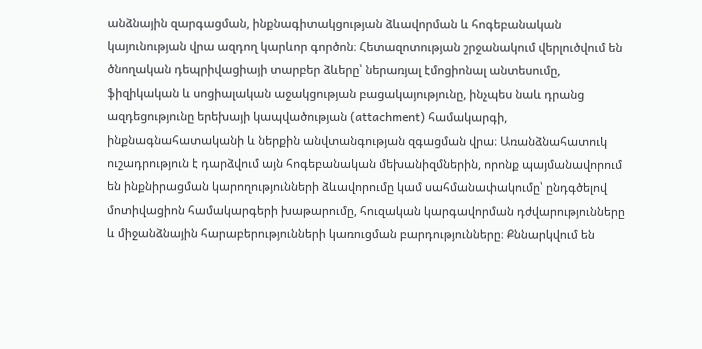անձնային զարգացման, ինքնագիտակցության ձևավորման և հոգեբանական կայունության վրա ազդող կարևոր գործոն։ Հետազոտության շրջանակում վերլուծվում են ծնողական դեպրիվացիայի տարբեր ձևերը՝ ներառյալ էմոցիոնալ անտեսումը, ֆիզիկական և սոցիալական աջակցության բացակայությունը, ինչպես նաև դրանց ազդեցությունը երեխայի կապվածության (attachment) համակարգի, ինքնագնահատականի և ներքին անվտանգության զգացման վրա։ Առանձնահատուկ ուշադրություն է դարձվում այն հոգեբանական մեխանիզմներին, որոնք պայմանավորում են ինքնիրացման կարողությունների ձևավորումը կամ սահմանափակումը՝ ընդգծելով մոտիվացիոն համակարգերի խաթարումը, հուզական կարգավորման դժվարությունները և միջանձնային հարաբերությունների կառուցման բարդությունները։ Քննարկվում են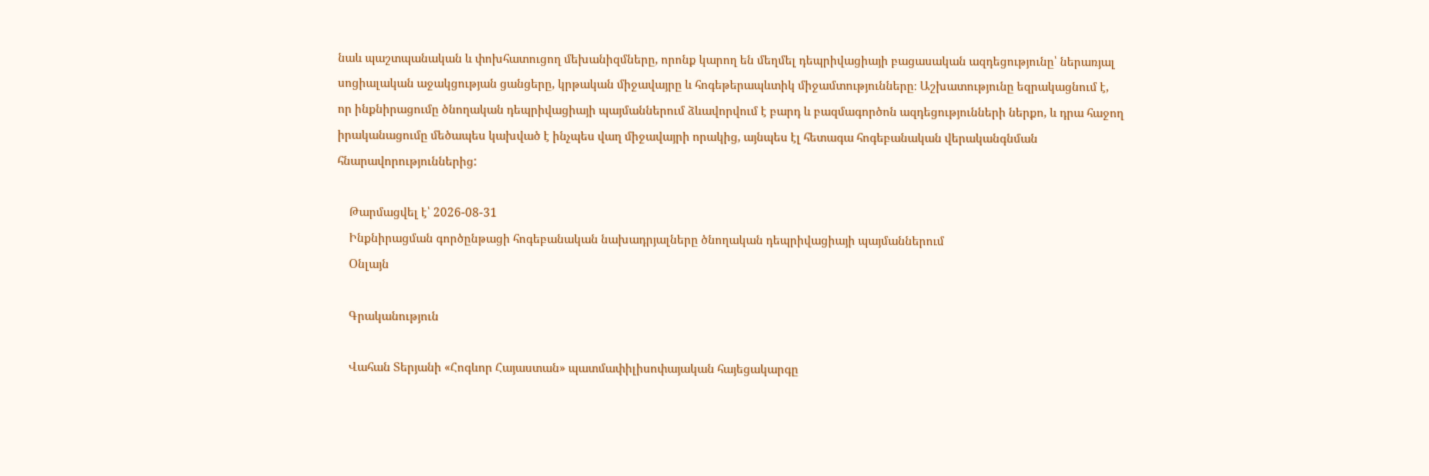նաև պաշտպանական և փոխհատուցող մեխանիզմները, որոնք կարող են մեղմել դեպրիվացիայի բացասական ազդեցությունը՝ ներառյալ սոցիալական աջակցության ցանցերը, կրթական միջավայրը և հոգեթերապևտիկ միջամտությունները։ Աշխատությունը եզրակացնում է, որ ինքնիրացումը ծնողական դեպրիվացիայի պայմաններում ձևավորվում է բարդ և բազմագործոն ազդեցությունների ներքո, և դրա հաջող իրականացումը մեծապես կախված է ինչպես վաղ միջավայրի որակից, այնպես էլ հետագա հոգեբանական վերականգնման հնարավորություններից:

    Թարմացվել է՝ 2026-08-31
    Ինքնիրացման գործընթացի հոգեբանական նախադրյալները ծնողական դեպրիվացիայի պայմաններում
    Օնլայն

    Գրականություն

    Վահան Տերյանի «Հոգևոր Հայաստան» պատմափիլիսոփայական հայեցակարգը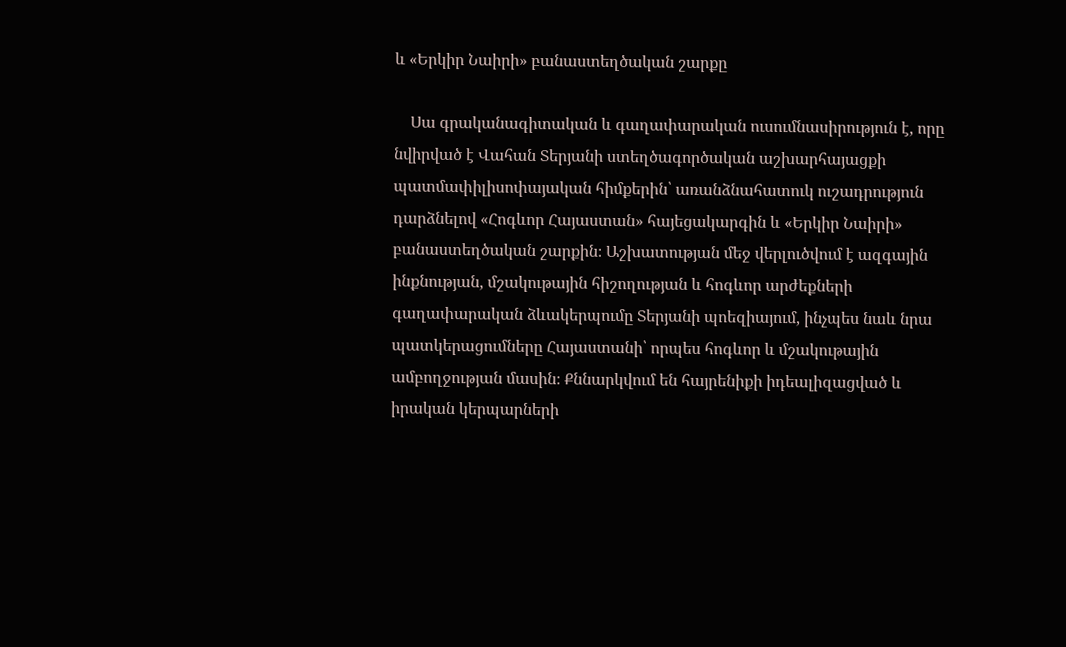և «Երկիր Նաիրի» բանաստեղծական շարքը

    Սա գրականագիտական և գաղափարական ուսումնասիրություն է, որը նվիրված է Վահան Տերյանի ստեղծագործական աշխարհայացքի պատմափիլիսոփայական հիմքերին՝ առանձնահատուկ ուշադրություն դարձնելով «Հոգևոր Հայաստան» հայեցակարգին և «Երկիր Նաիրի» բանաստեղծական շարքին։ Աշխատության մեջ վերլուծվում է ազգային ինքնության, մշակութային հիշողության և հոգևոր արժեքների գաղափարական ձևակերպումը Տերյանի պոեզիայում, ինչպես նաև նրա պատկերացումները Հայաստանի՝ որպես հոգևոր և մշակութային ամբողջության մասին։ Քննարկվում են հայրենիքի իդեալիզացված և իրական կերպարների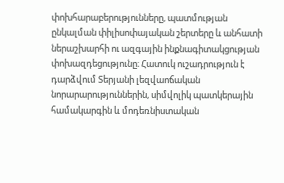փոխհարաբերությունները, պատմության ընկալման փիլիսոփայական շերտերը և անհատի ներաշխարհի ու ազգային ինքնագիտակցության փոխազդեցությունը։ Հատուկ ուշադրություն է դարձվում Տերյանի լեզվաոճական նորարարություններին, սիմվոլիկ պատկերային համակարգին և մոդեռնիստական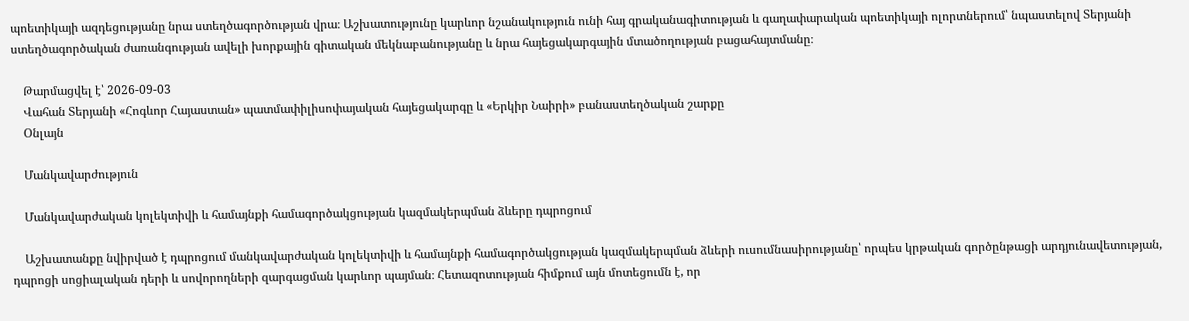պոետիկայի ազդեցությանը նրա ստեղծագործության վրա։ Աշխատությունը կարևոր նշանակություն ունի հայ գրականագիտության և գաղափարական պոետիկայի ոլորտներում՝ նպաստելով Տերյանի ստեղծագործական ժառանգության ավելի խորքային գիտական մեկնաբանությանը և նրա հայեցակարգային մտածողության բացահայտմանը։

    Թարմացվել է՝ 2026-09-03
    Վահան Տերյանի «Հոգևոր Հայաստան» պատմափիլիսոփայական հայեցակարգը և «Երկիր Նաիրի» բանաստեղծական շարքը
    Օնլայն

    Մանկավարժություն

    Մանկավարժական կոլեկտիվի և համայնքի համագործակցության կազմակերպման ձևերը դպրոցում

    Աշխատանքը նվիրված է դպրոցում մանկավարժական կոլեկտիվի և համայնքի համագործակցության կազմակերպման ձևերի ուսումնասիրությանը՝ որպես կրթական գործընթացի արդյունավետության, դպրոցի սոցիալական դերի և սովորողների զարգացման կարևոր պայման։ Հետազոտության հիմքում այն մոտեցումն է, որ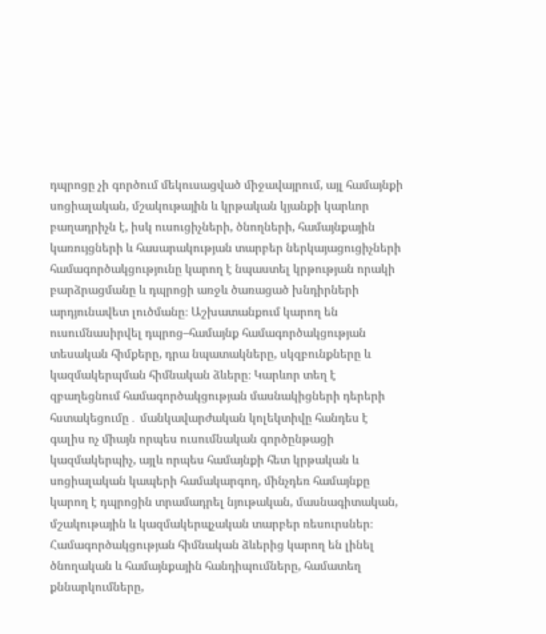դպրոցը չի գործում մեկուսացված միջավայրում, այլ համայնքի սոցիալական, մշակութային և կրթական կյանքի կարևոր բաղադրիչն է, իսկ ուսուցիչների, ծնողների, համայնքային կառույցների և հասարակության տարբեր ներկայացուցիչների համագործակցությունը կարող է նպաստել կրթության որակի բարձրացմանը և դպրոցի առջև ծառացած խնդիրների արդյունավետ լուծմանը։ Աշխատանքում կարող են ուսումնասիրվել դպրոց–համայնք համագործակցության տեսական հիմքերը, դրա նպատակները, սկզբունքները և կազմակերպման հիմնական ձևերը։ Կարևոր տեղ է զբաղեցնում համագործակցության մասնակիցների դերերի հստակեցումը․ մանկավարժական կոլեկտիվը հանդես է գալիս ոչ միայն որպես ուսումնական գործընթացի կազմակերպիչ, այլև որպես համայնքի հետ կրթական և սոցիալական կապերի համակարգող, մինչդեռ համայնքը կարող է դպրոցին տրամադրել նյութական, մասնագիտական, մշակութային և կազմակերպչական տարբեր ռեսուրսներ։ Համագործակցության հիմնական ձևերից կարող են լինել ծնողական և համայնքային հանդիպումները, համատեղ քննարկումները,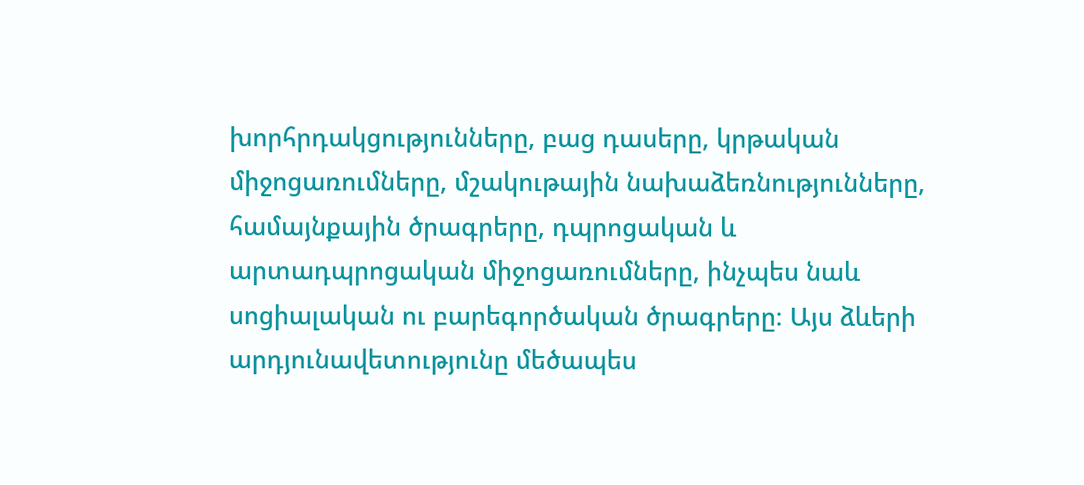խորհրդակցությունները, բաց դասերը, կրթական միջոցառումները, մշակութային նախաձեռնությունները, համայնքային ծրագրերը, դպրոցական և արտադպրոցական միջոցառումները, ինչպես նաև սոցիալական ու բարեգործական ծրագրերը։ Այս ձևերի արդյունավետությունը մեծապես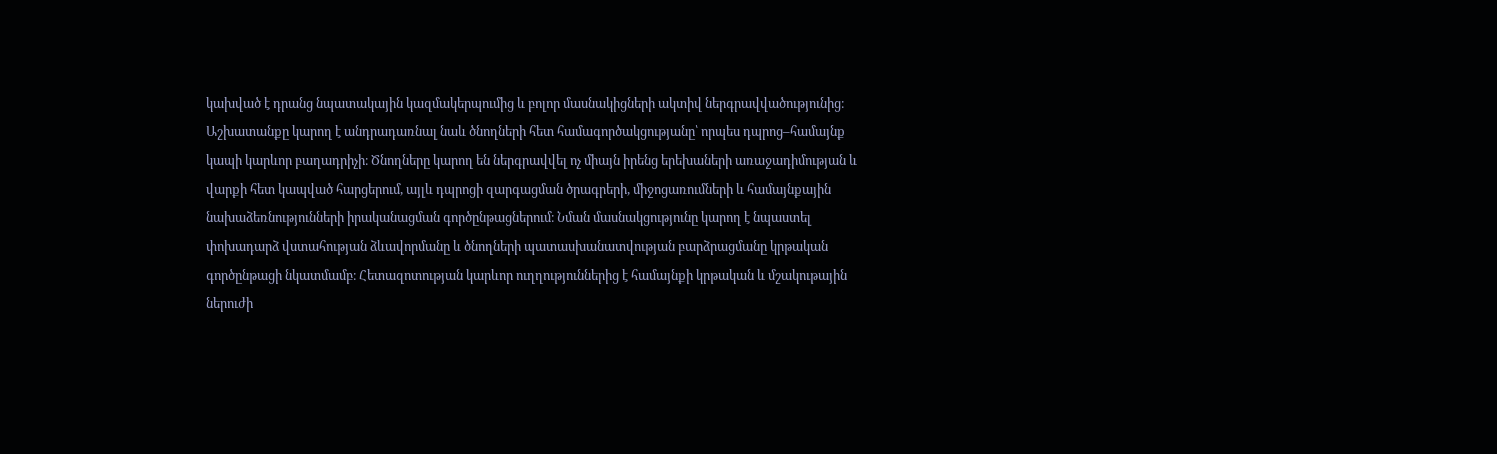կախված է դրանց նպատակային կազմակերպումից և բոլոր մասնակիցների ակտիվ ներգրավվածությունից։ Աշխատանքը կարող է անդրադառնալ նաև ծնողների հետ համագործակցությանը՝ որպես դպրոց–համայնք կապի կարևոր բաղադրիչի։ Ծնողները կարող են ներգրավվել ոչ միայն իրենց երեխաների առաջադիմության և վարքի հետ կապված հարցերում, այլև դպրոցի զարգացման ծրագրերի, միջոցառումների և համայնքային նախաձեռնությունների իրականացման գործընթացներում։ Նման մասնակցությունը կարող է նպաստել փոխադարձ վստահության ձևավորմանը և ծնողների պատասխանատվության բարձրացմանը կրթական գործընթացի նկատմամբ։ Հետազոտության կարևոր ուղղություններից է համայնքի կրթական և մշակութային ներուժի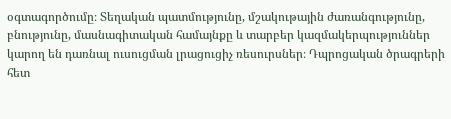օգտագործումը։ Տեղական պատմությունը, մշակութային ժառանգությունը, բնությունը, մասնագիտական համայնքը և տարբեր կազմակերպություններ կարող են դառնալ ուսուցման լրացուցիչ ռեսուրսներ։ Դպրոցական ծրագրերի հետ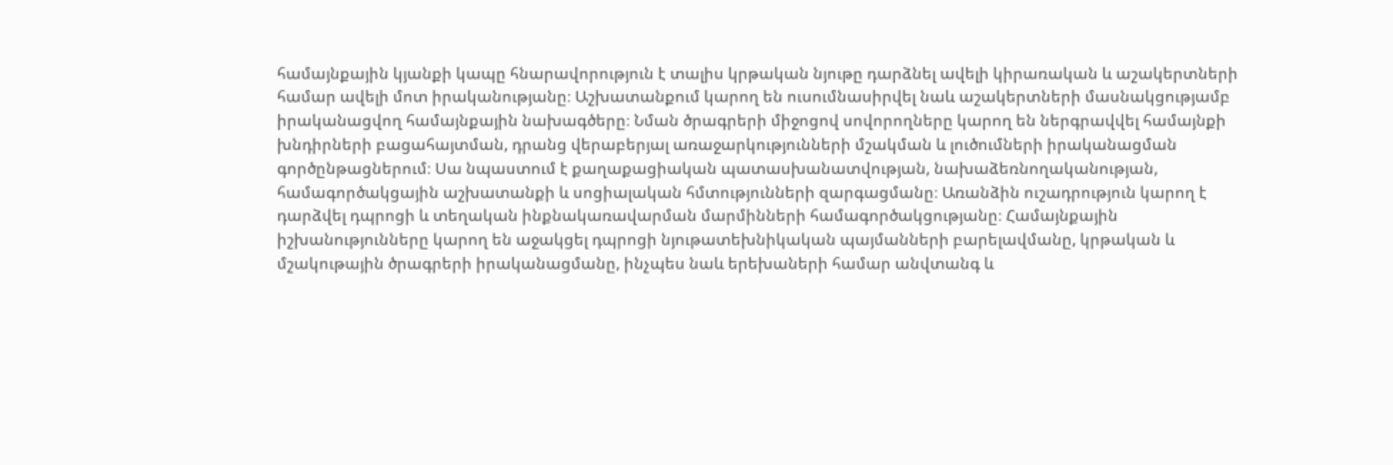համայնքային կյանքի կապը հնարավորություն է տալիս կրթական նյութը դարձնել ավելի կիրառական և աշակերտների համար ավելի մոտ իրականությանը։ Աշխատանքում կարող են ուսումնասիրվել նաև աշակերտների մասնակցությամբ իրականացվող համայնքային նախագծերը։ Նման ծրագրերի միջոցով սովորողները կարող են ներգրավվել համայնքի խնդիրների բացահայտման, դրանց վերաբերյալ առաջարկությունների մշակման և լուծումների իրականացման գործընթացներում։ Սա նպաստում է քաղաքացիական պատասխանատվության, նախաձեռնողականության, համագործակցային աշխատանքի և սոցիալական հմտությունների զարգացմանը։ Առանձին ուշադրություն կարող է դարձվել դպրոցի և տեղական ինքնակառավարման մարմինների համագործակցությանը։ Համայնքային իշխանությունները կարող են աջակցել դպրոցի նյութատեխնիկական պայմանների բարելավմանը, կրթական և մշակութային ծրագրերի իրականացմանը, ինչպես նաև երեխաների համար անվտանգ և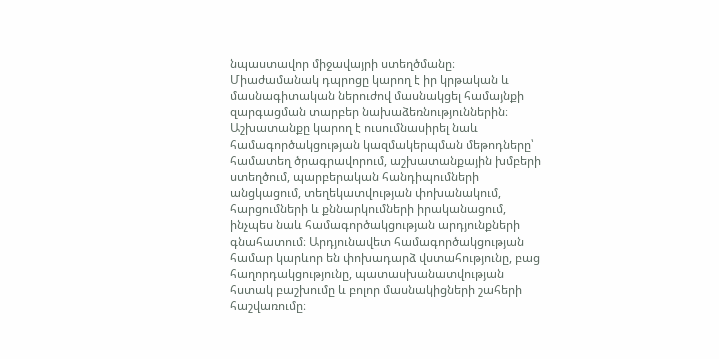նպաստավոր միջավայրի ստեղծմանը։ Միաժամանակ դպրոցը կարող է իր կրթական և մասնագիտական ներուժով մասնակցել համայնքի զարգացման տարբեր նախաձեռնություններին։ Աշխատանքը կարող է ուսումնասիրել նաև համագործակցության կազմակերպման մեթոդները՝ համատեղ ծրագրավորում, աշխատանքային խմբերի ստեղծում, պարբերական հանդիպումների անցկացում, տեղեկատվության փոխանակում, հարցումների և քննարկումների իրականացում, ինչպես նաև համագործակցության արդյունքների գնահատում։ Արդյունավետ համագործակցության համար կարևոր են փոխադարձ վստահությունը, բաց հաղորդակցությունը, պատասխանատվության հստակ բաշխումը և բոլոր մասնակիցների շահերի հաշվառումը։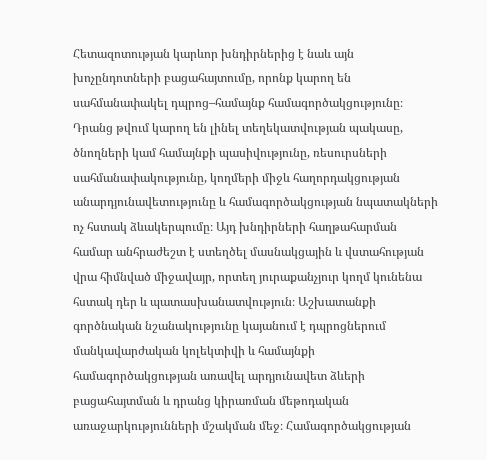Հետազոտության կարևոր խնդիրներից է նաև այն խոչընդոտների բացահայտումը, որոնք կարող են սահմանափակել դպրոց–համայնք համագործակցությունը։ Դրանց թվում կարող են լինել տեղեկատվության պակասը, ծնողների կամ համայնքի պասիվությունը, ռեսուրսների սահմանափակությունը, կողմերի միջև հաղորդակցության անարդյունավետությունը և համագործակցության նպատակների ոչ հստակ ձևակերպումը։ Այդ խնդիրների հաղթահարման համար անհրաժեշտ է ստեղծել մասնակցային և վստահության վրա հիմնված միջավայր, որտեղ յուրաքանչյուր կողմ կունենա հստակ դեր և պատասխանատվություն։ Աշխատանքի գործնական նշանակությունը կայանում է դպրոցներում մանկավարժական կոլեկտիվի և համայնքի համագործակցության առավել արդյունավետ ձևերի բացահայտման և դրանց կիրառման մեթոդական առաջարկությունների մշակման մեջ։ Համագործակցության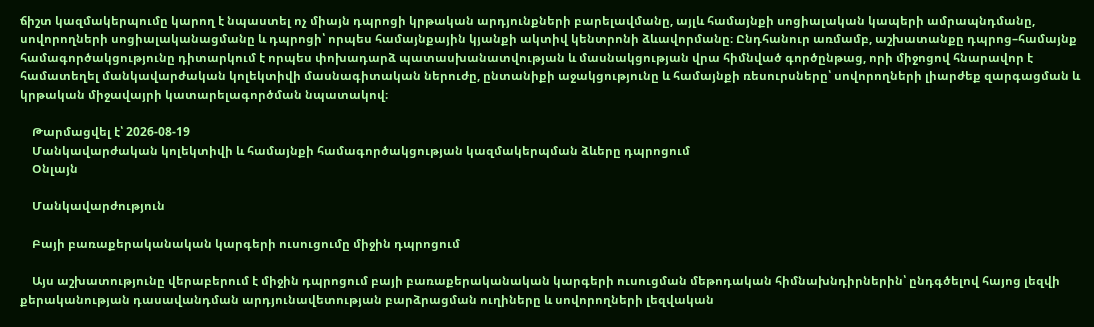ճիշտ կազմակերպումը կարող է նպաստել ոչ միայն դպրոցի կրթական արդյունքների բարելավմանը, այլև համայնքի սոցիալական կապերի ամրապնդմանը, սովորողների սոցիալականացմանը և դպրոցի՝ որպես համայնքային կյանքի ակտիվ կենտրոնի ձևավորմանը։ Ընդհանուր առմամբ, աշխատանքը դպրոց–համայնք համագործակցությունը դիտարկում է որպես փոխադարձ պատասխանատվության և մասնակցության վրա հիմնված գործընթաց, որի միջոցով հնարավոր է համատեղել մանկավարժական կոլեկտիվի մասնագիտական ներուժը, ընտանիքի աջակցությունը և համայնքի ռեսուրսները՝ սովորողների լիարժեք զարգացման և կրթական միջավայրի կատարելագործման նպատակով։

    Թարմացվել է՝ 2026-08-19
    Մանկավարժական կոլեկտիվի և համայնքի համագործակցության կազմակերպման ձևերը դպրոցում
    Օնլայն

    Մանկավարժություն

    Բայի բառաքերականական կարգերի ուսուցումը միջին դպրոցում

    Այս աշխատությունը վերաբերում է միջին դպրոցում բայի բառաքերականական կարգերի ուսուցման մեթոդական հիմնախնդիրներին՝ ընդգծելով հայոց լեզվի քերականության դասավանդման արդյունավետության բարձրացման ուղիները և սովորողների լեզվական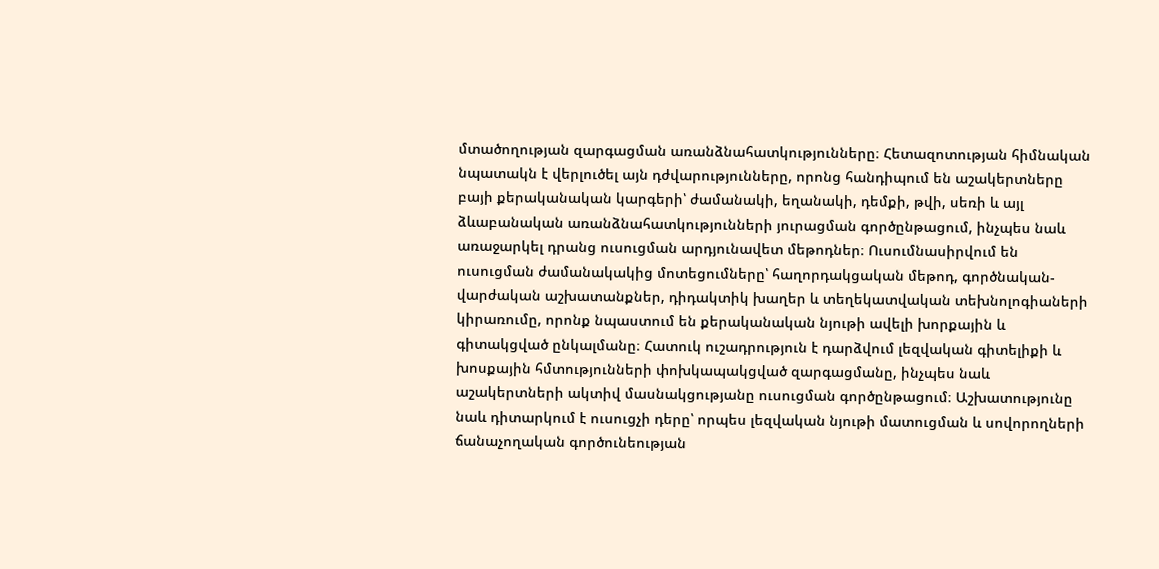մտածողության զարգացման առանձնահատկությունները։ Հետազոտության հիմնական նպատակն է վերլուծել այն դժվարությունները, որոնց հանդիպում են աշակերտները բայի քերականական կարգերի՝ ժամանակի, եղանակի, դեմքի, թվի, սեռի և այլ ձևաբանական առանձնահատկությունների յուրացման գործընթացում, ինչպես նաև առաջարկել դրանց ուսուցման արդյունավետ մեթոդներ։ Ուսումնասիրվում են ուսուցման ժամանակակից մոտեցումները՝ հաղորդակցական մեթոդ, գործնական-վարժական աշխատանքներ, դիդակտիկ խաղեր և տեղեկատվական տեխնոլոգիաների կիրառումը, որոնք նպաստում են քերականական նյութի ավելի խորքային և գիտակցված ընկալմանը։ Հատուկ ուշադրություն է դարձվում լեզվական գիտելիքի և խոսքային հմտությունների փոխկապակցված զարգացմանը, ինչպես նաև աշակերտների ակտիվ մասնակցությանը ուսուցման գործընթացում։ Աշխատությունը նաև դիտարկում է ուսուցչի դերը՝ որպես լեզվական նյութի մատուցման և սովորողների ճանաչողական գործունեության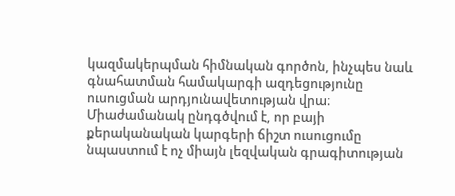կազմակերպման հիմնական գործոն, ինչպես նաև գնահատման համակարգի ազդեցությունը ուսուցման արդյունավետության վրա։ Միաժամանակ ընդգծվում է, որ բայի քերականական կարգերի ճիշտ ուսուցումը նպաստում է ոչ միայն լեզվական գրագիտության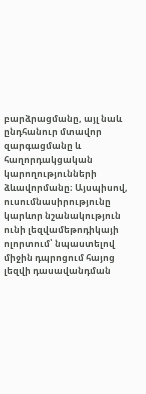բարձրացմանը, այլ նաև ընդհանուր մտավոր զարգացմանը և հաղորդակցական կարողությունների ձևավորմանը։ Այսպիսով, ուսումնասիրությունը կարևոր նշանակություն ունի լեզվամեթոդիկայի ոլորտում՝ նպաստելով միջին դպրոցում հայոց լեզվի դասավանդման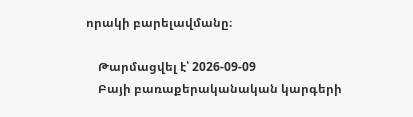որակի բարելավմանը։

    Թարմացվել է՝ 2026-09-09
    Բայի բառաքերականական կարգերի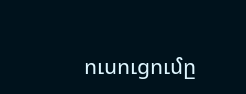ուսուցումը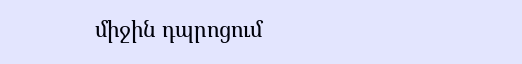միջին դպրոցում